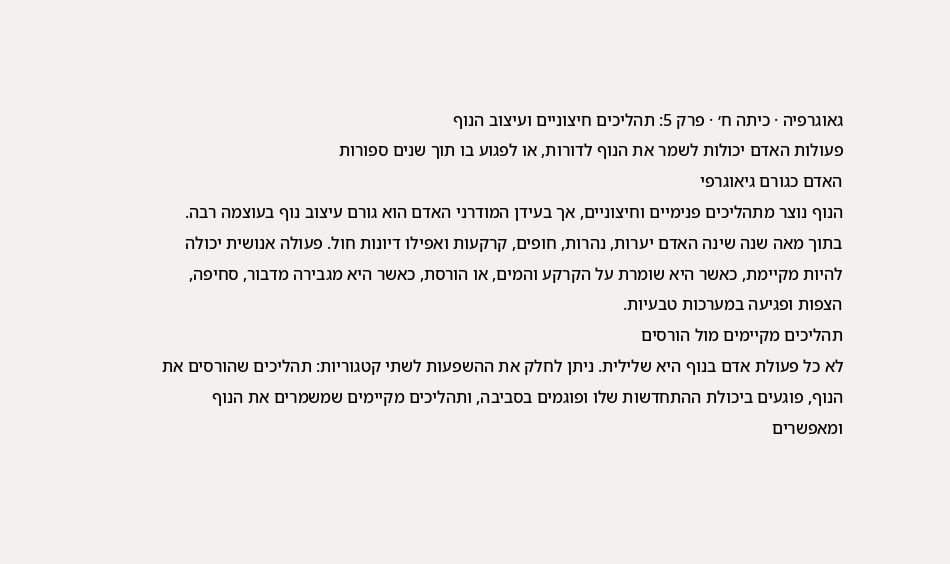גאוגרפיה · כיתה ח׳ · פרק 5: תהליכים חיצוניים ועיצוב הנוף
פעולות האדם יכולות לשמר את הנוף לדורות, או לפגוע בו תוך שנים ספורות
האדם כגורם גיאוגרפי
הנוף נוצר מתהליכים פנימיים וחיצוניים, אך בעידן המודרני האדם הוא גורם עיצוב נוף בעוצמה רבה. בתוך מאה שנה שינה האדם יערות, נהרות, חופים, קרקעות ואפילו דיונות חול. פעולה אנושית יכולה להיות מקיימת, כאשר היא שומרת על הקרקע והמים, או הורסת, כאשר היא מגבירה מדבור, סחיפה, הצפות ופגיעה במערכות טבעיות.
תהליכים מקיימים מול הורסים
לא כל פעולת אדם בנוף היא שלילית. ניתן לחלק את ההשפעות לשתי קטגוריות: תהליכים שהורסים את הנוף, פוגעים ביכולת ההתחדשות שלו ופוגמים בסביבה, ותהליכים מקיימים שמשמרים את הנוף ומאפשרים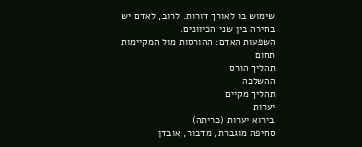שימוש בו לאורך דורות. לרוב, לאדם יש בחירה בין שני הכיוונים.
השפעות האדם: ההורסות מול המקיימות
תחום
תהליך הורס
ההשלכה
תהליך מקיים
יערות
בירוא יערות (כריתה)
סחיפה מוגברת, מדבור, אובדן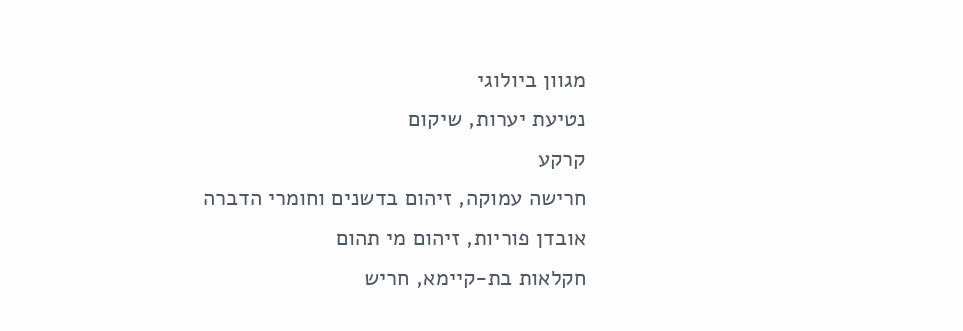מגוון ביולוגי
נטיעת יערות, שיקום
קרקע
חרישה עמוקה, זיהום בדשנים וחומרי הדברה
אובדן פוריות, זיהום מי תהום
חקלאות בת-קיימא, חריש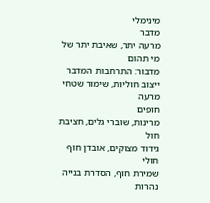מינימלי
מדבר
מרעה יתר, שאיבת יתר של מי תהום
מדבור: התרחבות המדבר
ייצוב חוליות, שימור שטחי מרעה
חופים
מרינות, שוברי גלים, חציבת חול
גידוד מצוקים, אובדן חוף חולי
שמירת חוף, הסדרת בנייה
נהרות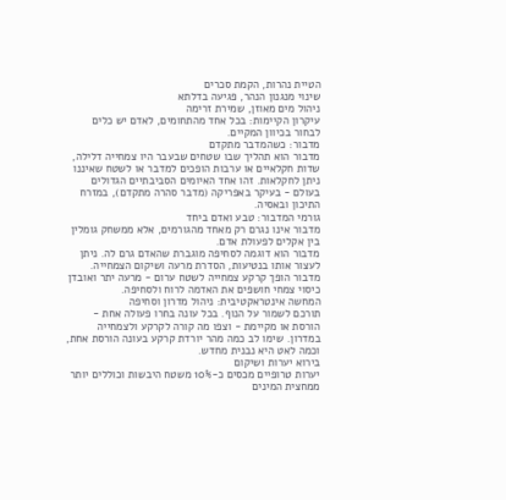הטיית נהרות, הקמת סכרים
שינוי מנגנון הנהר, פגיעה בדלתא
ניהול מים מאוזן, שמירת זרימה
עיקרון הקיימות: בכל אחד מהתחומים, לאדם יש כלים לבחור בכיוון המקיים.
מדבור: כשהמדבר מתקדם
מדבור הוא תהליך שבו שטחים שבעבר היו צמחייה דלילה, שדות חקלאיים או ערבות הופכים למדבר או לשטח שאיננו ניתן לחקלאות. זהו אחד האיומים הסביבתיים הגדולים בעולם - בעיקר באפריקה (מדבר סהרה מתקדם), במזרח התיכון ובאסיה.
גורמי המדבור: טבע ואדם ביחד
מדבור אינו נגרם רק מאחד מהגורמים, אלא ממשחק גומלין בין אקלים לפעולת אדם.
מדבור הוא דוגמה לסחיפה מוגברת שהאדם גרם לה. ניתן לעצור אותו בנטיעות, הסדרת מרעה ושיקום הצמחייה.
מדבור הופך קרקע צמחייה לשטח ערום - מרעה יתר ואובדן כיסוי צמחי חושפים את האדמה לרוח ולסחיפה.
המחשה אינטראקטיבית: ניהול מדרון וסחיפה
תורכם לשמור על הנוף. בכל עונה בחרו פעולה אחת - הורסת או מקיימת - וצפו מה קורה לקרקע ולצמחייה במדרון. שימו לב כמה מהר יורדת קרקע בעונה הורסת אחת, וכמה לאט היא נבנית מחדש.
בירוא יערות ושיקום
יערות טרופיים מכסים כ-10% משטח היבשות וכוללים יותר ממחצית המינים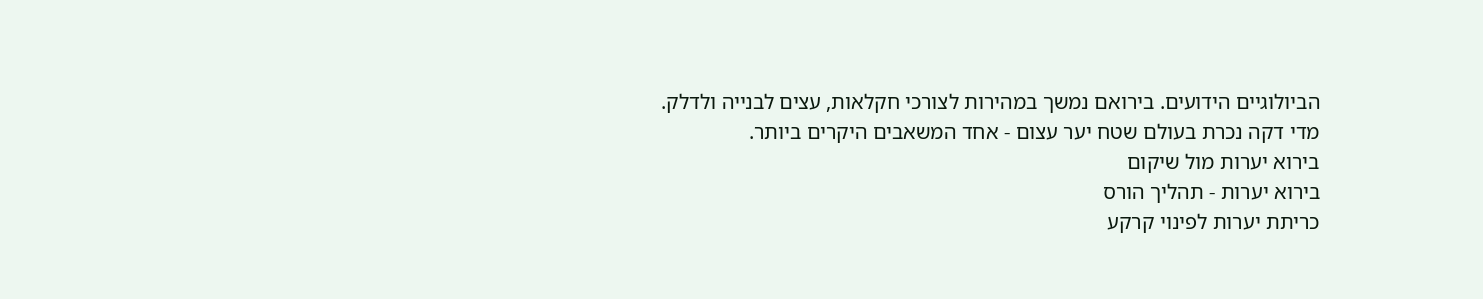הביולוגיים הידועים. בירואם נמשך במהירות לצורכי חקלאות, עצים לבנייה ולדלק. מדי דקה נכרת בעולם שטח יער עצום - אחד המשאבים היקרים ביותר.
בירוא יערות מול שיקום
בירוא יערות - תהליך הורס
כריתת יערות לפינוי קרקע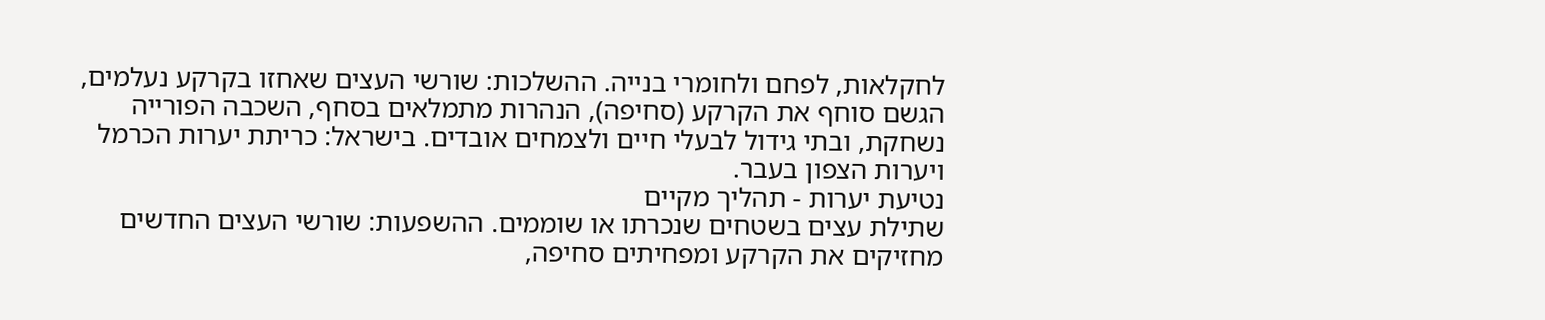לחקלאות, לפחם ולחומרי בנייה. ההשלכות: שורשי העצים שאחזו בקרקע נעלמים, הגשם סוחף את הקרקע (סחיפה), הנהרות מתמלאים בסחף, השכבה הפורייה נשחקת, ובתי גידול לבעלי חיים ולצמחים אובדים. בישראל: כריתת יערות הכרמל ויערות הצפון בעבר.
נטיעת יערות - תהליך מקיים
שתילת עצים בשטחים שנכרתו או שוממים. ההשפעות: שורשי העצים החדשים מחזיקים את הקרקע ומפחיתים סחיפה,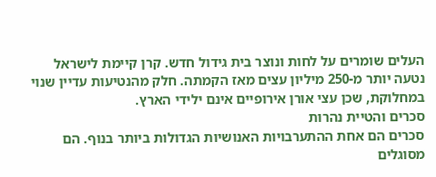העלים שומרים על לחות ונוצר בית גידול חדש. קרן קיימת לישראל נטעה יותר מ-250 מיליון עצים מאז הקמתה. חלק מהנטיעות עדיין שנוי במחלוקת, שכן עצי אורן אירופיים אינם ילידי הארץ.
סכרים והטיית נהרות
סכרים הם אחת ההתערבויות האנושיות הגדולות ביותר בנוף. הם מסוגלים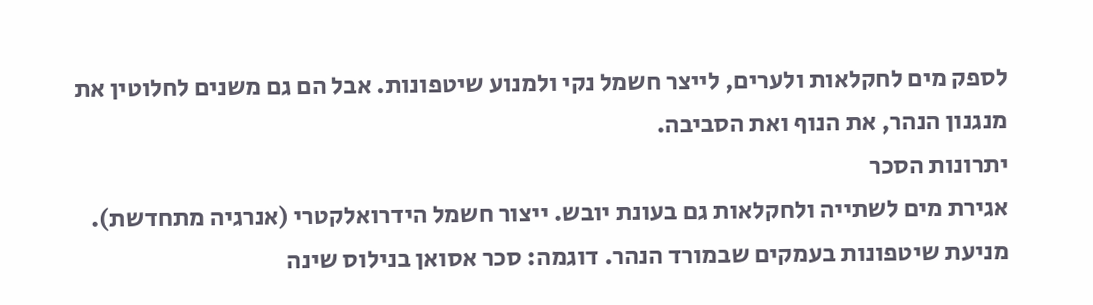לספק מים לחקלאות ולערים, לייצר חשמל נקי ולמנוע שיטפונות. אבל הם גם משנים לחלוטין את מנגנון הנהר, את הנוף ואת הסביבה.
יתרונות הסכר
אגירת מים לשתייה ולחקלאות גם בעונת יובש. ייצור חשמל הידרואלקטרי (אנרגיה מתחדשת). מניעת שיטפונות בעמקים שבמורד הנהר. דוגמה: סכר אסואן בנילוס שינה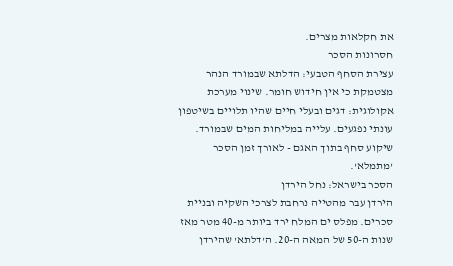את חקלאות מצרים.
חסרונות הסכר
עצירת הסחף הטבעי: הדלתא שבמורד הנהר מצטמקת כי אין חידוש חומר. שינוי מערכת אקולוגית: דגים ובעלי חיים שהיו תלויים בשיטפון עונתי נפגעים. עלייה במליחות המים שבמורד. שיקוע סחף בתוך האגם - לאורך זמן הסכר 'מתמלא'.
הסכר בישראל: נחל הירדן
הירדן עבר מהטייה נרחבת לצרכי השקיה ובניית סכרים. מפלס ים המלח ירד ביותר מ-40 מטר מאז שנות ה-50 של המאה ה-20. ה'דלתא' שהירדן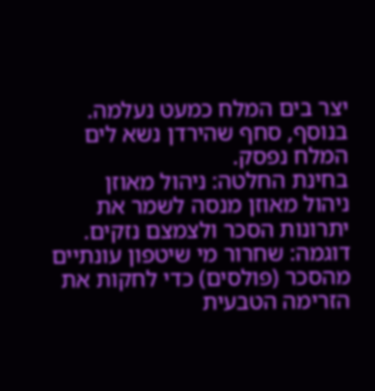יצר בים המלח כמעט נעלמה. בנוסף, סחף שהירדן נשא לים המלח נפסק.
בחינת החלטה: ניהול מאוזן
ניהול מאוזן מנסה לשמר את יתרונות הסכר ולצמצם נזקים. דוגמה: שחרור מי שיטפון עונתיים מהסכר (פולסים) כדי לחקות את הזרימה הטבעית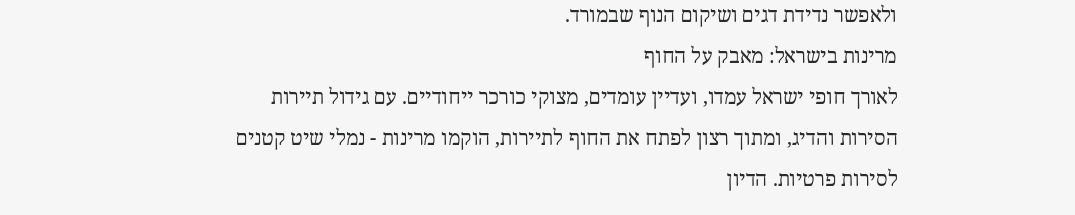ולאפשר נדידת דגים ושיקום הנוף שבמורד.
מרינות בישראל: מאבק על החוף
לאורך חופי ישראל עמדו, ועדיין עומדים, מצוקי כורכר ייחודיים. עם גידול תיירות הסירות והדיג, ומתוך רצון לפתח את החוף לתיירות, הוקמו מרינות - נמלי שיט קטנים לסירות פרטיות. הדיון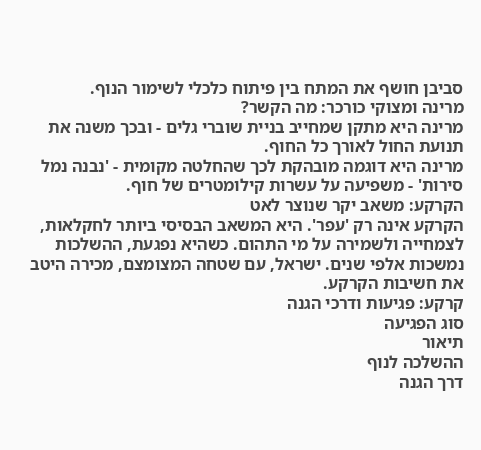סביבן חושף את המתח בין פיתוח כלכלי לשימור הנוף.
מרינה ומצוקי כורכר: מה הקשר?
מרינה היא מתקן שמחייב בניית שוברי גלים - ובכך משנה את תנועת החול לאורך כל החוף.
מרינה היא דוגמה מובהקת לכך שהחלטה מקומית - 'נבנה נמל סירות' - משפיעה על עשרות קילומטרים של חוף.
הקרקע: משאב יקר שנוצר לאט
הקרקע אינה רק 'עפר'. היא המשאב הבסיסי ביותר לחקלאות, לצמחייה ולשמירה על מי התהום. כשהיא נפגעת, ההשלכות נמשכות אלפי שנים. ישראל, עם שטחה המצומצם, מכירה היטב את חשיבות הקרקע.
קרקע: פגיעות ודרכי הגנה
סוג הפגיעה
תיאור
ההשלכה לנוף
דרך הגנה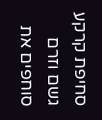סחיפת קרקע
גשם וזרם סוחפים את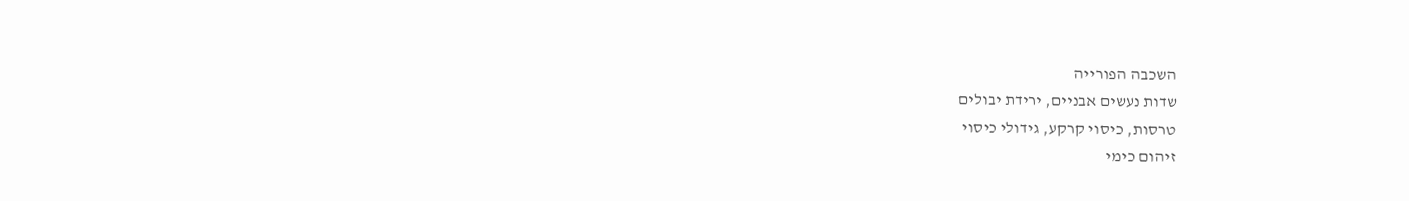השכבה הפורייה
שדות נעשים אבניים, ירידת יבולים
טרסות, כיסוי קרקע, גידולי כיסוי
זיהום כימי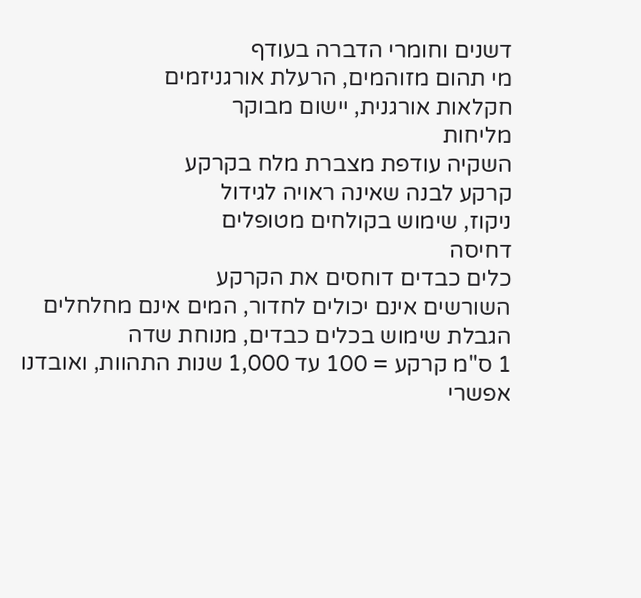דשנים וחומרי הדברה בעודף
מי תהום מזוהמים, הרעלת אורגניזמים
חקלאות אורגנית, יישום מבוקר
מליחות
השקיה עודפת מצברת מלח בקרקע
קרקע לבנה שאינה ראויה לגידול
ניקוז, שימוש בקולחים מטופלים
דחיסה
כלים כבדים דוחסים את הקרקע
השורשים אינם יכולים לחדור, המים אינם מחלחלים
הגבלת שימוש בכלים כבדים, מנוחת שדה
1 ס"מ קרקע = 100 עד 1,000 שנות התהוות, ואובדנו אפשרי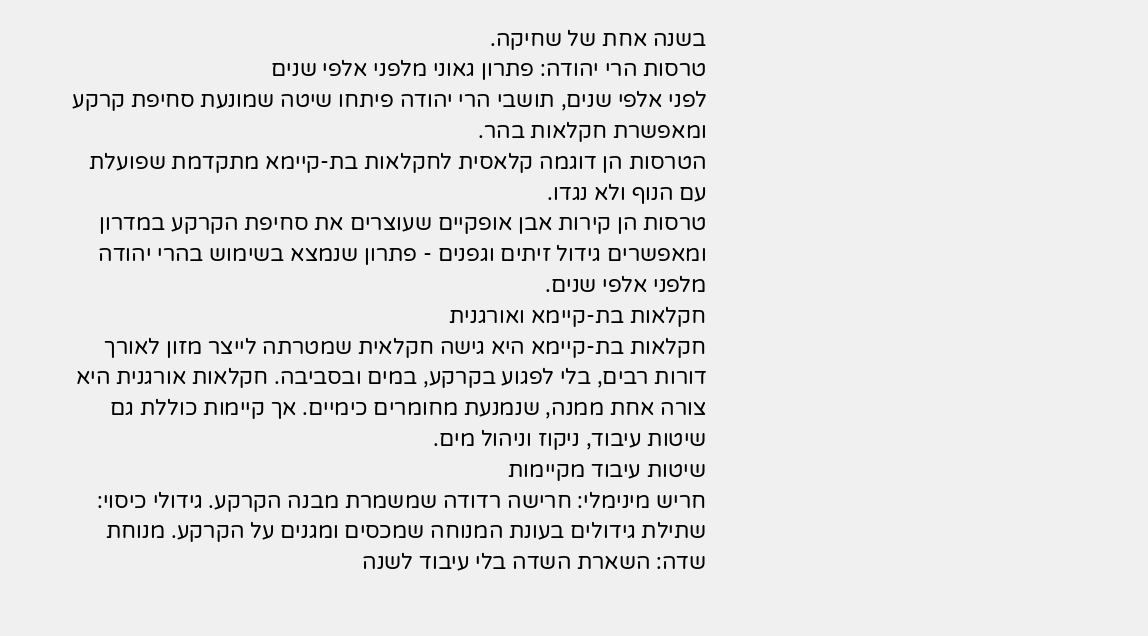בשנה אחת של שחיקה.
טרסות הרי יהודה: פתרון גאוני מלפני אלפי שנים
לפני אלפי שנים, תושבי הרי יהודה פיתחו שיטה שמונעת סחיפת קרקע ומאפשרת חקלאות בהר.
הטרסות הן דוגמה קלאסית לחקלאות בת-קיימא מתקדמת שפועלת עם הנוף ולא נגדו.
טרסות הן קירות אבן אופקיים שעוצרים את סחיפת הקרקע במדרון ומאפשרים גידול זיתים וגפנים - פתרון שנמצא בשימוש בהרי יהודה מלפני אלפי שנים.
חקלאות בת-קיימא ואורגנית
חקלאות בת-קיימא היא גישה חקלאית שמטרתה לייצר מזון לאורך דורות רבים, בלי לפגוע בקרקע, במים ובסביבה. חקלאות אורגנית היא צורה אחת ממנה, שנמנעת מחומרים כימיים. אך קיימות כוללת גם שיטות עיבוד, ניקוז וניהול מים.
שיטות עיבוד מקיימות
חריש מינימלי: חרישה רדודה שמשמרת מבנה הקרקע. גידולי כיסוי: שתילת גידולים בעונת המנוחה שמכסים ומגנים על הקרקע. מנוחת שדה: השארת השדה בלי עיבוד לשנה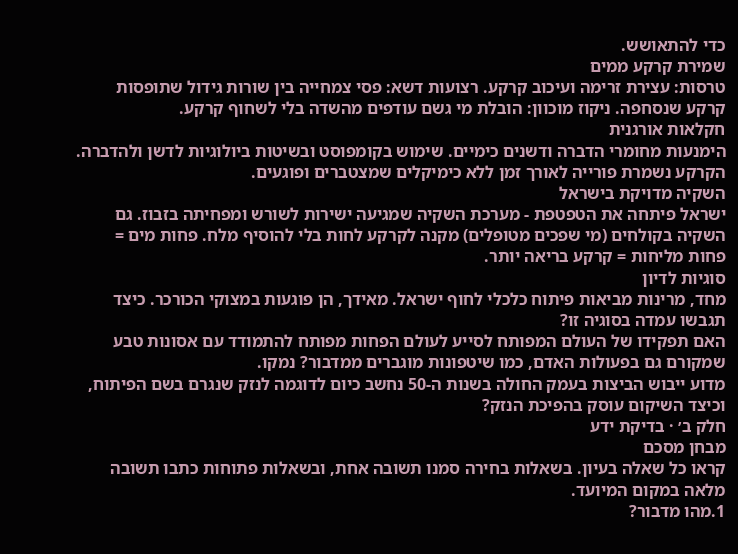כדי להתאושש.
שמירת קרקע ממים
טרסות: עצירת זרימה ועיכוב קרקע. רצועות דשא: פסי צמחייה בין שורות גידול שתופסות קרקע שנסחפה. ניקוז מוכוון: הובלת מי גשם עודפים מהשדה בלי לשחוף קרקע.
חקלאות אורגנית
הימנעות מחומרי הדברה ודשנים כימיים. שימוש בקומפוסט ובשיטות ביולוגיות לדשן ולהדברה. הקרקע נשמרת פורייה לאורך זמן ללא כימיקלים שמצטברים ופוגעים.
השקיה מדויקת בישראל
ישראל פיתחה את הטפטפת - מערכת השקיה שמגיעה ישירות לשורש ומפחיתה בזבוז. גם השקיה בקולחים (מי שפכים מטופלים) מקנה לקרקע לחות בלי להוסיף מלח. פחות מים = פחות מליחות = קרקע בריאה יותר.
סוגיות לדיון
מחד, מרינות מביאות פיתוח כלכלי לחוף ישראל. מאידך, הן פוגעות במצוקי הכורכר. כיצד תגבשו עמדה בסוגיה זו?
האם תפקידו של העולם המפותח לסייע לעולם הפחות מפותח להתמודד עם אסונות טבע שמקורם גם בפעולות האדם, כמו שיטפונות מוגברים ממדבור? נמקו.
מדוע ייבוש הביצות בעמק החולה בשנות ה-50 נחשב כיום לדוגמה לנזק שנגרם בשם הפיתוח, וכיצד השיקום עוסק בהפיכת הנזק?
חלק ב׳ · בדיקת ידע
מבחן מסכם
קראו כל שאלה בעיון. בשאלות בחירה סמנו תשובה אחת, ובשאלות פתוחות כתבו תשובה מלאה במקום המיועד.
1.מהו מדבור?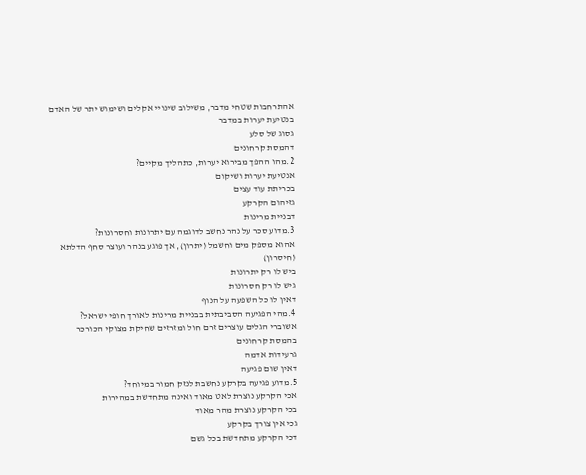אהתרחבות שטחי מדבר, משילוב שינויי אקלים ושימוש יתר של האדם
בנטיעת יערות במדבר
גסוג של סלע
דהמסת קרחונים
2.מהו ההפך מבירוא יערות, כתהליך מקיים?
אנטיעת יערות ושיקום
בכריתת עוד עצים
גזיהום הקרקע
דבניית מרינות
3.מדוע סכר על נהר נחשב לדוגמה עם יתרונות וחסרונות?
אהוא מספק מים וחשמל (יתרון), אך פוגע בנהר ועוצר סחף הדלתא (חיסרון)
ביש לו רק יתרונות
גיש לו רק חסרונות
דאין לו כל השפעה על הנוף
4.מהי הפגיעה הסביבתית בבניית מרינות לאורך חופי ישראל?
אשוברי הגלים עוצרים זרם חול ומזרזים שחיקת מצוקי הכורכר
בהמסת קרחונים
גרעידות אדמה
דאין שום פגיעה
5.מדוע פגיעה בקרקע נחשבת לנזק חמור במיוחד?
אכי הקרקע נוצרת לאט מאוד ואינה מתחדשת במהירות
בכי הקרקע נוצרת מהר מאוד
גכי אין צורך בקרקע
דכי הקרקע מתחדשת בכל גשם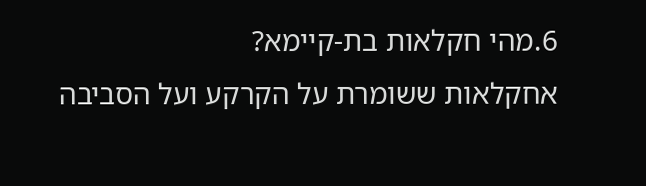6.מהי חקלאות בת-קיימא?
אחקלאות ששומרת על הקרקע ועל הסביבה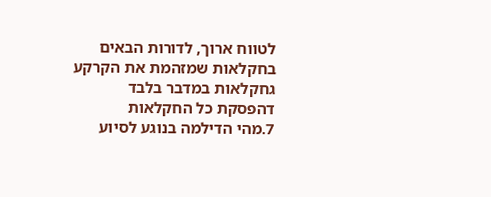לטווח ארוך, לדורות הבאים
בחקלאות שמזהמת את הקרקע
גחקלאות במדבר בלבד
דהפסקת כל החקלאות
7.מהי הדילמה בנוגע לסיוע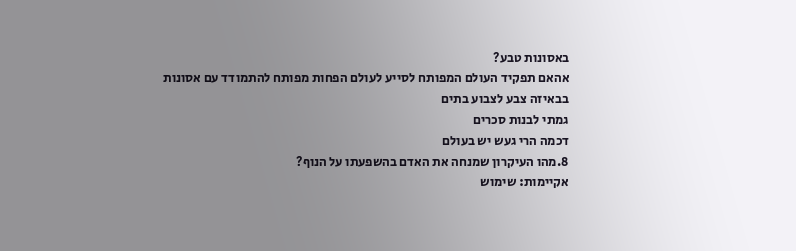באסונות טבע?
אהאם תפקיד העולם המפותח לסייע לעולם הפחות מפותח להתמודד עם אסונות
בבאיזה צבע לצבוע בתים
גמתי לבנות סכרים
דכמה הרי געש יש בעולם
8.מהו העיקרון שמנחה את האדם בהשפעתו על הנוף?
אקיימות: שימוש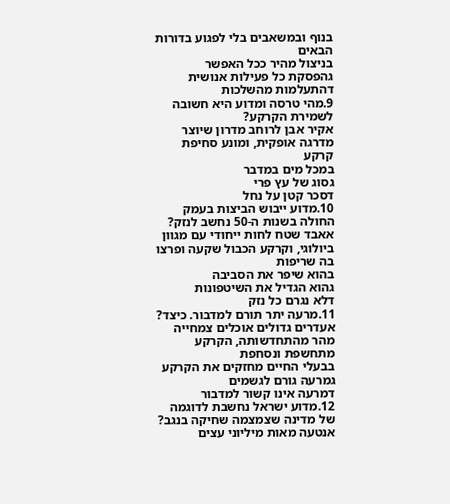בנוף ובמשאבים בלי לפגוע בדורות הבאים
בניצול מהיר ככל האפשר
גהפסקת כל פעילות אנושית
דהתעלמות מהשלכות
9.מהי טרסה ומדוע היא חשובה לשמירת הקרקע?
אקיר אבן לרוחב מדרון שיוצר מדרגה אופקית, ומונע סחיפת קרקע
במכל מים במדבר
גסוג של עץ פרי
דסכר קטן על נחל
10.מדוע ייבוש הביצות בעמק החולה בשנות ה-50 נחשב לנזק?
אאבד שטח לחות ייחודי עם מגוון ביולוגי, וקרקע הכבול שקעה ופרצו בה שריפות
בהוא שיפר את הסביבה
גהוא הגדיל את השיטפונות
דלא נגרם כל נזק
11.מרעה יתר תורם למדבור. כיצד?
אעדרים גדולים אוכלים צמחייה מהר מהתחדשותה, הקרקע מתחשפת ונסחפת
בבעלי החיים מחזקים את הקרקע
גמרעה גורם לגשמים
דמרעה אינו קשור למדבור
12.מדוע ישראל נחשבת לדוגמה של מדינה שצמצמה שחיקה בנגב?
אנטעה מאות מיליוני עצים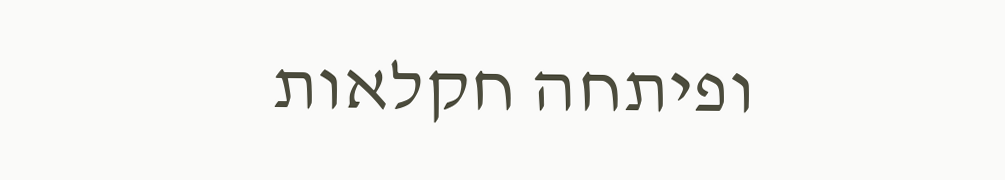ופיתחה חקלאות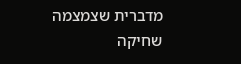מדברית שצמצמה שחיקה